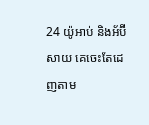24 យ៉ូអាប់ និងអ័ប៊ីសាយ គេចេះតែដេញតាម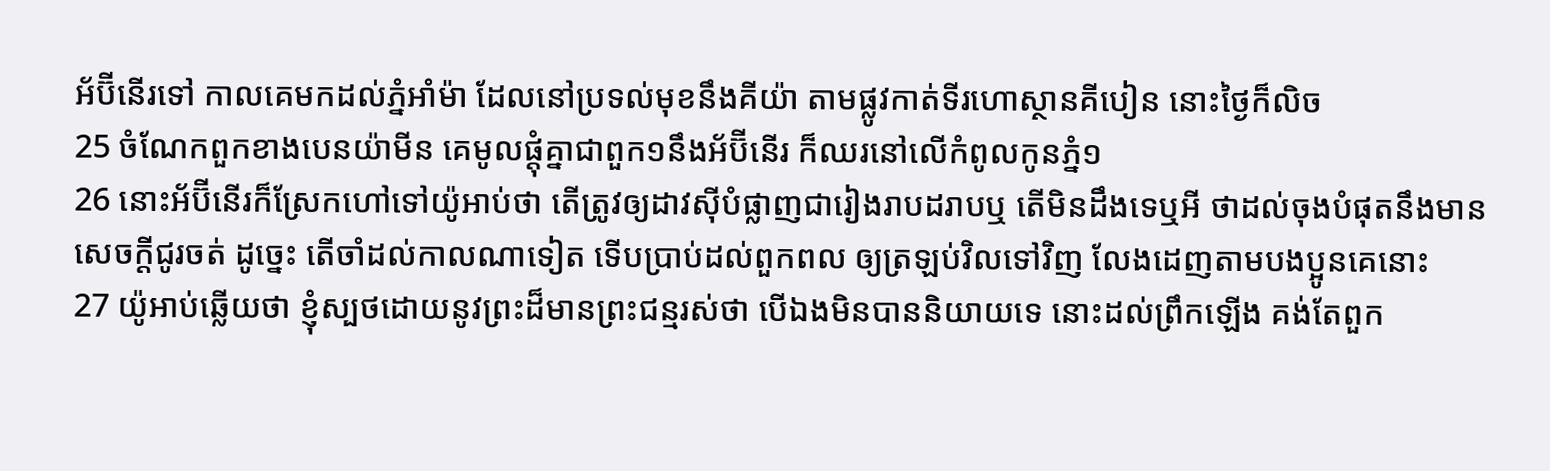អ័ប៊ីនើរទៅ កាលគេមកដល់ភ្នំអាំម៉ា ដែលនៅប្រទល់មុខនឹងគីយ៉ា តាមផ្លូវកាត់ទីរហោស្ថានគីបៀន នោះថ្ងៃក៏លិច
25 ចំណែកពួកខាងបេនយ៉ាមីន គេមូលផ្តុំគ្នាជាពួក១នឹងអ័ប៊ីនើរ ក៏ឈរនៅលើកំពូលកូនភ្នំ១
26 នោះអ័ប៊ីនើរក៏ស្រែកហៅទៅយ៉ូអាប់ថា តើត្រូវឲ្យដាវស៊ីបំផ្លាញជារៀងរាបដរាបឬ តើមិនដឹងទេឬអី ថាដល់ចុងបំផុតនឹងមានសេចក្តីជូរចត់ ដូច្នេះ តើចាំដល់កាលណាទៀត ទើបប្រាប់ដល់ពួកពល ឲ្យត្រឡប់វិលទៅវិញ លែងដេញតាមបងប្អូនគេនោះ
27 យ៉ូអាប់ឆ្លើយថា ខ្ញុំស្បថដោយនូវព្រះដ៏មានព្រះជន្មរស់ថា បើឯងមិនបាននិយាយទេ នោះដល់ព្រឹកឡើង គង់តែពួក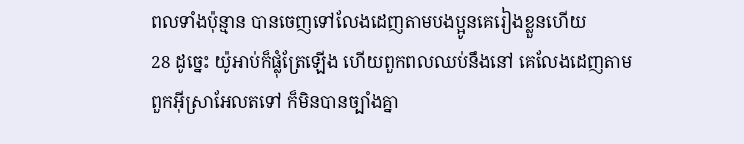ពលទាំងប៉ុន្មាន បានចេញទៅលែងដេញតាមបងប្អូនគេរៀងខ្លួនហើយ
28 ដូច្នេះ យ៉ូអាប់ក៏ផ្លុំត្រែឡើង ហើយពួកពលឈប់នឹងនៅ គេលែងដេញតាមពួកអ៊ីស្រាអែលតទៅ ក៏មិនបានច្បាំងគ្នា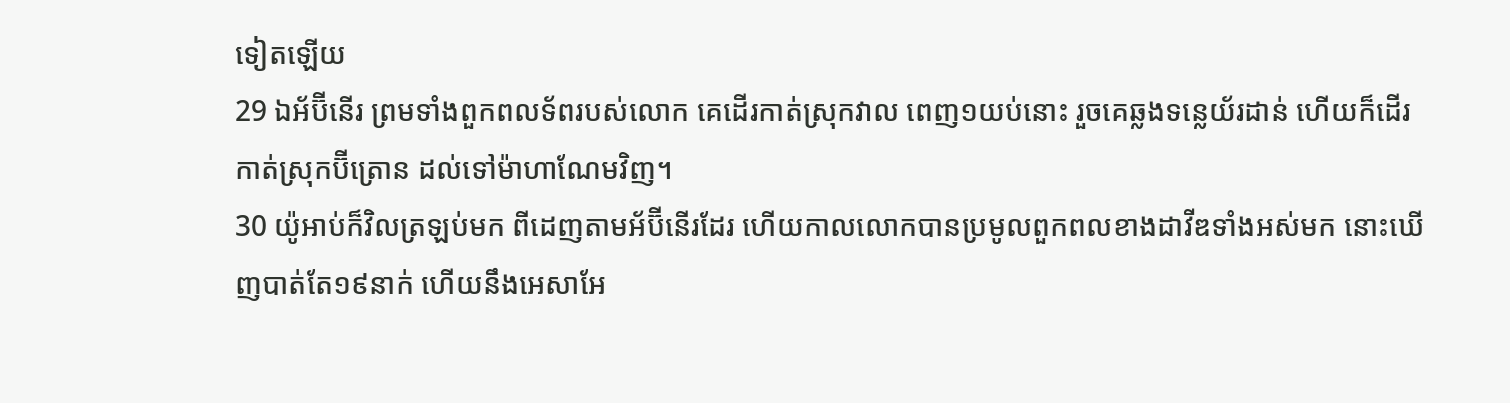ទៀតឡើយ
29 ឯអ័ប៊ីនើរ ព្រមទាំងពួកពលទ័ពរបស់លោក គេដើរកាត់ស្រុកវាល ពេញ១យប់នោះ រួចគេឆ្លងទន្លេយ័រដាន់ ហើយក៏ដើរកាត់ស្រុកប៊ីត្រោន ដល់ទៅម៉ាហាណែមវិញ។
30 យ៉ូអាប់ក៏វិលត្រឡប់មក ពីដេញតាមអ័ប៊ីនើរដែរ ហើយកាលលោកបានប្រមូលពួកពលខាងដាវីឌទាំងអស់មក នោះឃើញបាត់តែ១៩នាក់ ហើយនឹងអេសាអែ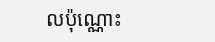លប៉ុណ្ណោះ